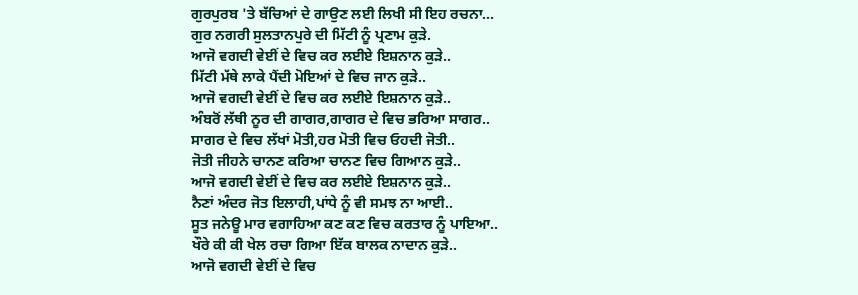ਗੁਰਪੁਰਬ 'ਤੇ ਬੱਚਿਆਂ ਦੇ ਗਾਉਣ ਲਈ ਲਿਖੀ ਸੀ ਇਹ ਰਚਨਾ...
ਗੁਰ ਨਗਰੀ ਸੁਲਤਾਨਪੁਰੇ ਦੀ ਮਿੱਟੀ ਨੂੰ ਪ੍ਰਣਾਮ ਕੁੜੇ.
ਆਜੋ ਵਗਦੀ ਵੇਈਂ ਦੇ ਵਿਚ ਕਰ ਲਈਏ ਇਸ਼ਨਾਨ ਕੁੜੇ..
ਮਿੱਟੀ ਮੱਥੇ ਲਾਕੇ ਪੈਂਦੀ ਮੋਇਆਂ ਦੇ ਵਿਚ ਜਾਨ ਕੁੜੇ..
ਆਜੋ ਵਗਦੀ ਵੇਈਂ ਦੇ ਵਿਚ ਕਰ ਲਈਏ ਇਸ਼ਨਾਨ ਕੁੜੇ..
ਅੰਬਰੋਂ ਲੱਥੀ ਨੂਰ ਦੀ ਗਾਗਰ,ਗਾਗਰ ਦੇ ਵਿਚ ਭਰਿਆ ਸਾਗਰ..
ਸਾਗਰ ਦੇ ਵਿਚ ਲੱਖਾਂ ਮੋਤੀ,ਹਰ ਮੋਤੀ ਵਿਚ ਓਹਦੀ ਜੋਤੀ..
ਜੋਤੀ ਜੀਹਨੇ ਚਾਨਣ ਕਰਿਆ ਚਾਨਣ ਵਿਚ ਗਿਆਨ ਕੁੜੇ..
ਆਜੋ ਵਗਦੀ ਵੇਈਂ ਦੇ ਵਿਚ ਕਰ ਲਈਏ ਇਸ਼ਨਾਨ ਕੁੜੇ..
ਨੈਣਾਂ ਅੰਦਰ ਜੋਤ ਇਲਾਹੀ,ਪਾਂਧੇ ਨੂੰ ਵੀ ਸਮਝ ਨਾ ਆਈ..
ਸੂਤ ਜਨੇਊ ਮਾਰ ਵਗਾਹਿਆ ਕਣ ਕਣ ਵਿਚ ਕਰਤਾਰ ਨੂੰ ਪਾਇਆ..
ਖੌਰੇ ਕੀ ਕੀ ਖੇਲ ਰਚਾ ਗਿਆ ਇੱਕ ਬਾਲਕ ਨਾਦਾਨ ਕੁੜੇ..
ਆਜੋ ਵਗਦੀ ਵੇਈਂ ਦੇ ਵਿਚ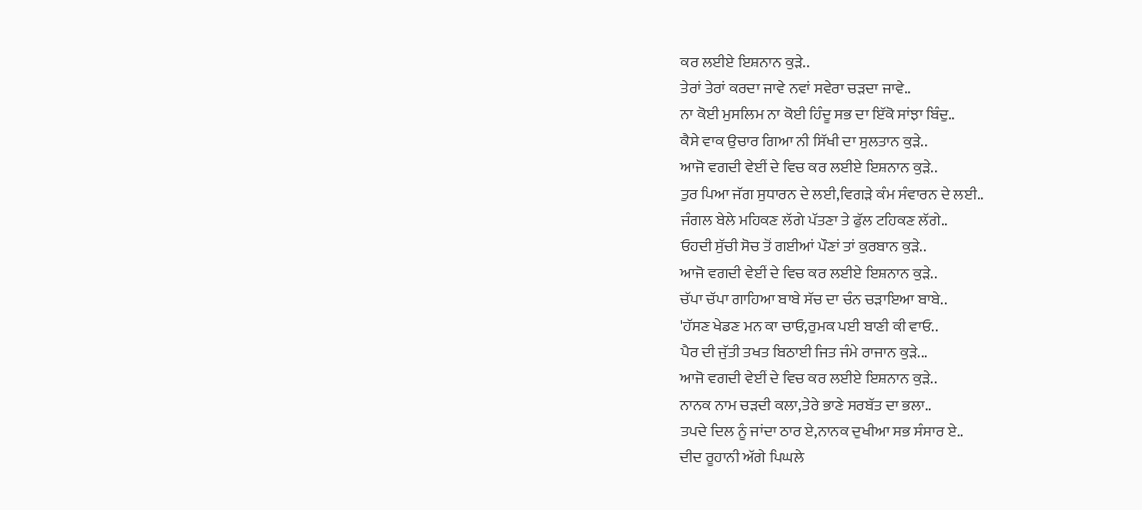ਕਰ ਲਈਏ ਇਸ਼ਨਾਨ ਕੁੜੇ..
ਤੇਰਾਂ ਤੇਰਾਂ ਕਰਦਾ ਜਾਵੇ ਨਵਾਂ ਸਵੇਰਾ ਚੜਦਾ ਜਾਵੇ..
ਨਾ ਕੋਈ ਮੁਸਲਿਮ ਨਾ ਕੋਈ ਹਿੰਦੂ ਸਭ ਦਾ ਇੱਕੋ ਸਾਂਝਾ ਬਿੰਦੁ..
ਕੈਸੇ ਵਾਕ ਉਚਾਰ ਗਿਆ ਨੀ ਸਿੱਖੀ ਦਾ ਸੁਲਤਾਨ ਕੁੜੇ..
ਆਜੋ ਵਗਦੀ ਵੇਈਂ ਦੇ ਵਿਚ ਕਰ ਲਈਏ ਇਸ਼ਨਾਨ ਕੁੜੇ..
ਤੁਰ ਪਿਆ ਜੱਗ ਸੁਧਾਰਨ ਦੇ ਲਈ,ਵਿਗੜੇ ਕੰਮ ਸੰਵਾਰਨ ਦੇ ਲਈ..
ਜੰਗਲ ਬੇਲੇ ਮਹਿਕਣ ਲੱਗੇ ਪੱਤਣਾ ਤੇ ਫੁੱਲ ਟਹਿਕਣ ਲੱਗੇ..
ਓਹਦੀ ਸੁੱਚੀ ਸੋਚ ਤੋਂ ਗਈਆਂ ਪੌਣਾਂ ਤਾਂ ਕੁਰਬਾਨ ਕੁੜੇ..
ਆਜੋ ਵਗਦੀ ਵੇਈਂ ਦੇ ਵਿਚ ਕਰ ਲਈਏ ਇਸ਼ਨਾਨ ਕੁੜੇ..
ਚੱਪਾ ਚੱਪਾ ਗਾਹਿਆ ਬਾਬੇ ਸੱਚ ਦਾ ਚੰਨ ਚੜਾਇਆ ਬਾਬੇ..
'ਹੱਸਣ ਖੇਡਣ ਮਨ ਕਾ ਚਾਓ,ਰੁਮਕ ਪਈ ਬਾਣੀ ਕੀ ਵਾਓ..
ਪੈਰ ਦੀ ਜੁੱਤੀ ਤਖਤ ਬਿਠਾਈ ਜਿਤ ਜੰਮੇ ਰਾਜਾਨ ਕੁੜੇ...
ਆਜੋ ਵਗਦੀ ਵੇਈਂ ਦੇ ਵਿਚ ਕਰ ਲਈਏ ਇਸ਼ਨਾਨ ਕੁੜੇ..
ਨਾਨਕ ਨਾਮ ਚੜਦੀ ਕਲਾ,ਤੇਰੇ ਭਾਣੇ ਸਰਬੱਤ ਦਾ ਭਲਾ..
ਤਪਦੇ ਦਿਲ ਨੂੰ ਜਾਂਦਾ ਠਾਰ ਏ,ਨਾਨਕ ਦੁਖੀਆ ਸਭ ਸੰਸਾਰ ਏ..
ਦੀਦ ਰੂਹਾਨੀ ਅੱਗੇ ਪਿਘਲੇ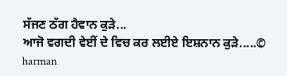ਸੱਜਣ ਠੱਗ ਹੈਵਾਨ ਕੁੜੇ...
ਆਜੋ ਵਗਦੀ ਵੇਈਂ ਦੇ ਵਿਚ ਕਰ ਲਈਏ ਇਸ਼ਨਾਨ ਕੁੜੇ.....© harman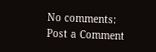No comments:
Post a Comment